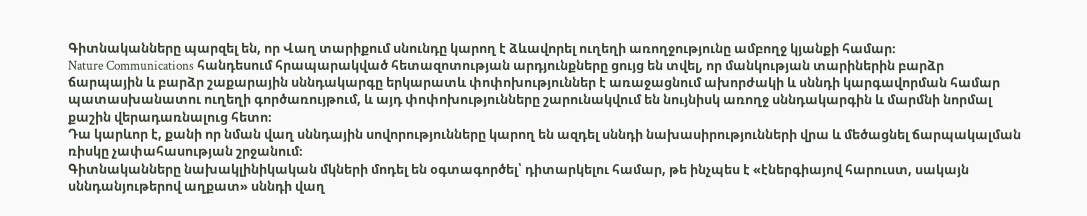Գիտնականները պարզել են, որ Վաղ տարիքում սնունդը կարող է ձևավորել ուղեղի առողջությունը ամբողջ կյանքի համար։
Nature Communications հանդեսում հրապարակված հետազոտության արդյունքները ցույց են տվել, որ մանկության տարիներին բարձր ճարպային և բարձր շաքարային սննդակարգը երկարատև փոփոխություններ է առաջացնում ախորժակի և սննդի կարգավորման համար պատասխանատու ուղեղի գործառույթում, և այդ փոփոխությունները շարունակվում են նույնիսկ առողջ սննդակարգին և մարմնի նորմալ քաշին վերադառնալուց հետո։
Դա կարևոր է, քանի որ նման վաղ սննդային սովորությունները կարող են ազդել սննդի նախասիրությունների վրա և մեծացնել ճարպակալման ռիսկը չափահասության շրջանում։
Գիտնականները նախակլինիկական մկների մոդել են օգտագործել՝ դիտարկելու համար, թե ինչպես է «էներգիայով հարուստ, սակայն սննդանյութերով աղքատ» սննդի վաղ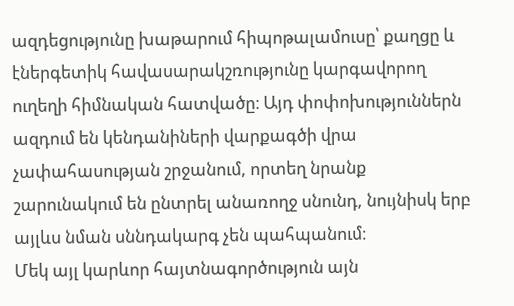ազդեցությունը խաթարում հիպոթալամուսը՝ քաղցը և էներգետիկ հավասարակշռությունը կարգավորող ուղեղի հիմնական հատվածը։ Այդ փոփոխություններն ազդում են կենդանիների վարքագծի վրա չափահասության շրջանում, որտեղ նրանք շարունակում են ընտրել անառողջ սնունդ, նույնիսկ երբ այլևս նման սննդակարգ չեն պահպանում։
Մեկ այլ կարևոր հայտնագործություն այն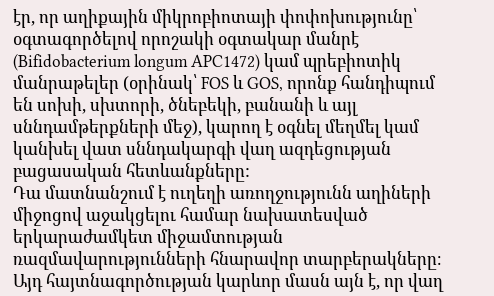էր, որ աղիքային միկրոբիոտայի փոփոխությունը՝ օգտագործելով որոշակի օգտակար մանրէ (Bifidobacterium longum APC1472) կամ պրեբիոտիկ մանրաթելեր (օրինակ՝ FOS և GOS, որոնք հանդիպում են սոխի, սխտորի, ծնեբեկի, բանանի և այլ սննդամթերքների մեջ), կարող է օգնել մեղմել կամ կանխել վատ սննդակարգի վաղ ազդեցության բացասական հետևանքները:
Դա մատնանշում է ուղեղի առողջությունն աղիների միջոցով աջակցելու համար նախատեսված երկարաժամկետ միջամտության ռազմավարությունների հնարավոր տարբերակները։
Այդ հայտնագործության կարևոր մասն այն է, որ վաղ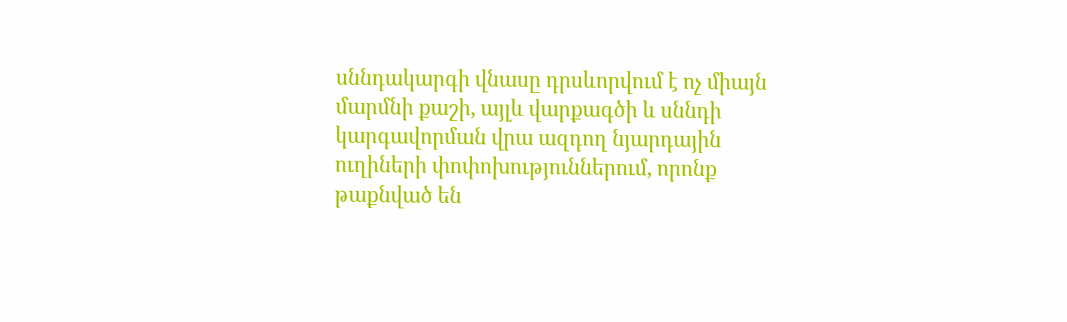սննդակարգի վնասը դրսևորվում է ոչ միայն մարմնի քաշի, այլև վարքագծի և սննդի կարգավորման վրա ազդող նյարդային ուղիների փոփոխություններում, որոնք թաքնված են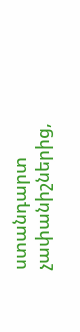ստանդարտ չափանիշներից,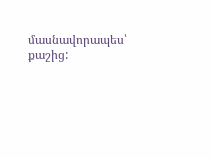մասնավորապես՝ քաշից: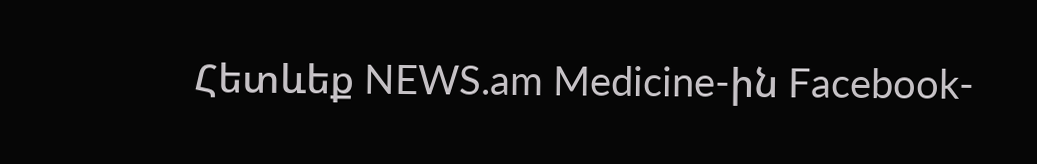Հետևեք NEWS.am Medicine-ին Facebook-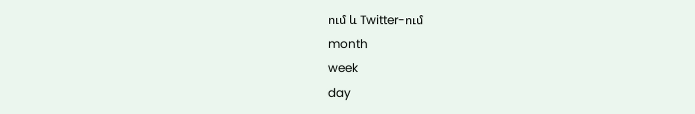ում և Twitter-ում
month
week
day